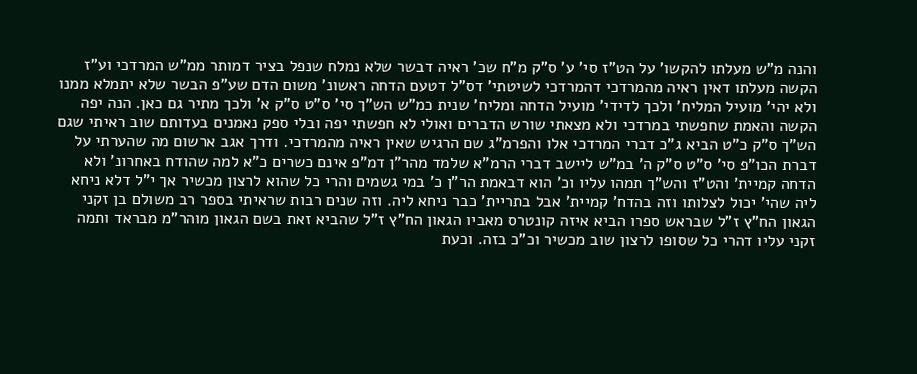והנה מ"ש מעלתו להקשו' על הט"ז סי' ע' ס"ק מ"ח שכ' ראיה דבשר שלא נמלח שנפל בציר דמותר ממ"ש המרדכי וע"ז הקשה מעלתו דאין ראיה מהמרדכי דהמרדכי לשיטתי' דס"ל דטעם הדחה ראשונ' משום הדם שע"פ הבשר שלא יתמלא ממנו ולא יהי' מועיל המליח' ולכך לדידי' מועיל הדחה ומליח' שנית כמ"ש הש"ך סי' ס"ט ס"ק א' ולכך מתיר גם כאן. הנה יפה הקשה והאמת שחפשתי במרדכי ולא מצאתי שורש הדברים ואולי לא חפשתי יפה ובלי ספק נאמנים בעדותם שוב ראיתי שגם הש"ך ס"ק כ"ט הביא ג"כ דברי המרדכי אלו והפרמ"ג שם הרגיש שאין ראיה מהמרדכי. ודרך אגב ארשום מה שהערתי על דברת הכו"פ סי' ס"ט ס"ק ה' במ"ש ליישב דברי הרמ"א שלמד מהר"ן דמ"פ אינם כשרים כ"א למה שהודח באחרונ' ולא הדחה קמיית' והט"ז והש"ך תמהו עליו וכ' הוא דבאמת הר"ן כ' במי גשמים והרי כל שהוא לרצון מכשיר אך י"ל דלא ניחא ליה שהי' יכול לצלותו וזה בהדח' קמיית' אבל בתריית' כבר ניחא ליה. וזה שנים רבות שראיתי בספר רב משולם בן זקני הגאון הח"ץ ז"ל שבראש ספרו הביא איזה קונטרס מאביו הגאון הח"ץ ז"ל שהביא זאת בשם הגאון מוהר"מ מבראד ותמה זקני עליו דהרי כל שסופו לרצון שוב מכשיר וכ"כ בזה. וכעת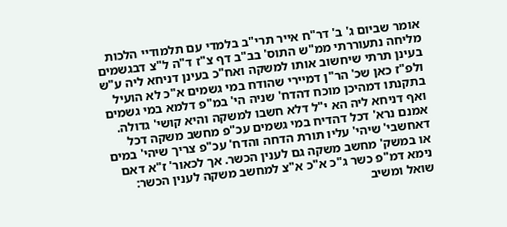אומר שביום ג' ב' דר"ח אייר תרי"ב בלמדי עם תלמודיי הלכות מליחה נתעוררתי ממ"ש התוס' בב"ב דף צ"ז ד"ה ל"צ דבגשמים בעינן תרתי שיחשוב אותו למשקה ואח"כ בעינן דניחא ליה ע"ש ולפ"ז כאן שכ' הר"ן דמיירי שהודח במי גשמים א"כ לא הועיל בתקנתו דמהיכן מוכח דהדח' שניה הי' במ"פ דלמא במי גשמים ואף דניחא ליה הא י"ל דלא חשבו למשקה והיא קושי' גדולה. אמנם נרא' דכל דהדיח במי גשמים עכ"פ מחשב משקה דכל דאחשבי' שיהי' עליו תורת הדחה והדח' עכ"פ צריך שיהי' במים או במשק' מחשב משקה גם לענין הכשר. אך לכאור' ז"א דאם נימא דמ"פ כשר ג"כ א"כ א"צ למחשב משקה לענין הכשר:
שואל ומשיב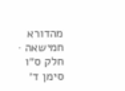מהדורא חמישאה · חלק ס״ו סימן ד׳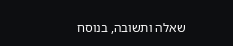שאלה ותשובה, בנוסח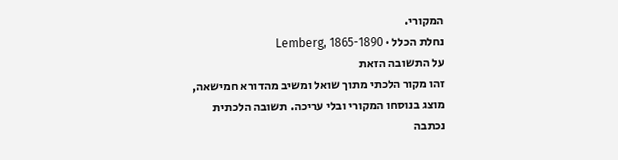המקורי.
נחלת הכלל · Lemberg, 1865-1890
על התשובה הזאת
זהו מקור הלכתי מתוך שואל ומשיב מהדורא חמישאה, מוצג בנוסחו המקורי ובלי עריכה. תשובה הלכתית נכתבה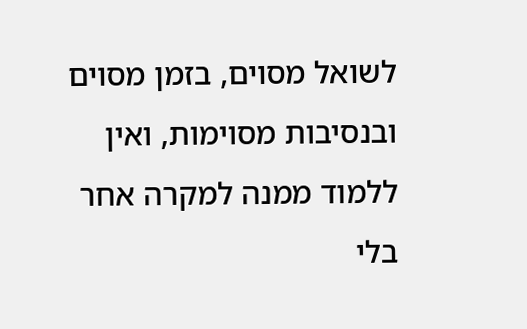לשואל מסוים, בזמן מסוים ובנסיבות מסוימות, ואין ללמוד ממנה למקרה אחר בלי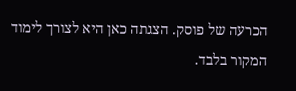הכרעה של פוסק. הצגתה כאן היא לצורך לימוד המקור בלבד.